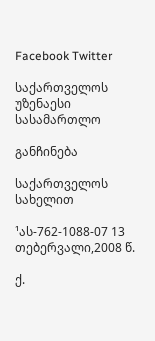Facebook Twitter

საქართველოს უზენაესი სასამართლო

განჩინება

საქართველოს სახელით

¹ას-762-1088-07 13 თებერვალი,2008 წ.

ქ.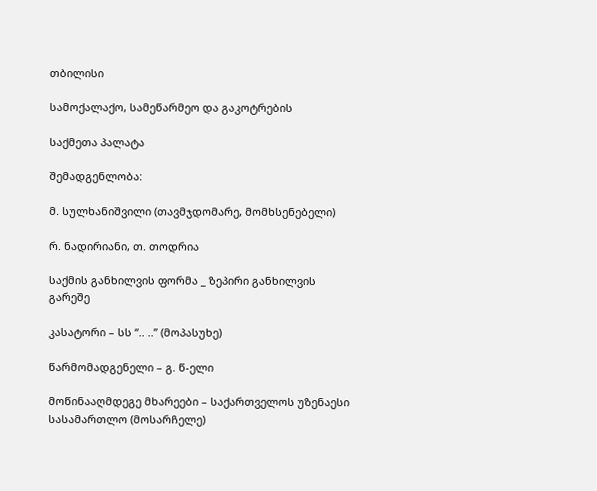თბილისი

სამოქალაქო, სამეწარმეო და გაკოტრების

საქმეთა პალატა

შემადგენლობა:

მ. სულხანიშვილი (თავმჯდომარე, მომხსენებელი)

რ. ნადირიანი, თ. თოდრია

საქმის განხილვის ფორმა _ ზეპირი განხილვის გარეშე

კასატორი – სს “.. ..” (მოპასუხე)

წარმომადგენელი – გ. წ-ელი

მოწინააღმდეგე მხარეები – საქართველოს უზენაესი სასამართლო (მოსარჩელე)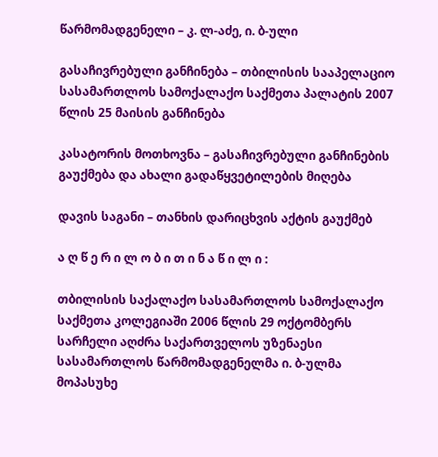წარმომადგენელი – კ. ლ-აძე, ი. ბ-ული

გასაჩივრებული განჩინება – თბილისის სააპელაციო სასამართლოს სამოქალაქო საქმეთა პალატის 2007 წლის 25 მაისის განჩინება

კასატორის მოთხოვნა – გასაჩივრებული განჩინების გაუქმება და ახალი გადაწყვეტილების მიღება

დავის საგანი – თანხის დარიცხვის აქტის გაუქმებ

ა ღ წ ე რ ი ლ ო ბ ი თ ი ნ ა წ ი ლ ი :

თბილისის საქალაქო სასამართლოს სამოქალაქო საქმეთა კოლეგიაში 2006 წლის 29 ოქტომბერს სარჩელი აღძრა საქართველოს უზენაესი სასამართლოს წარმომადგენელმა ი. ბ-ულმა მოპასუხე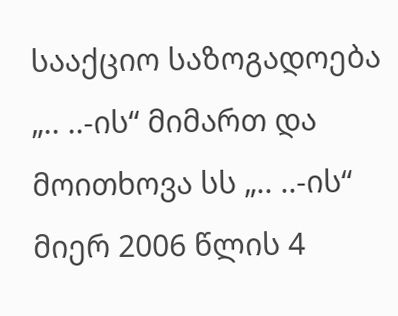სააქციო საზოგადოება „.. ..-ის“ მიმართ და მოითხოვა სს „.. ..-ის“ მიერ 2006 წლის 4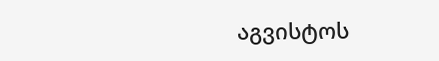აგვისტოს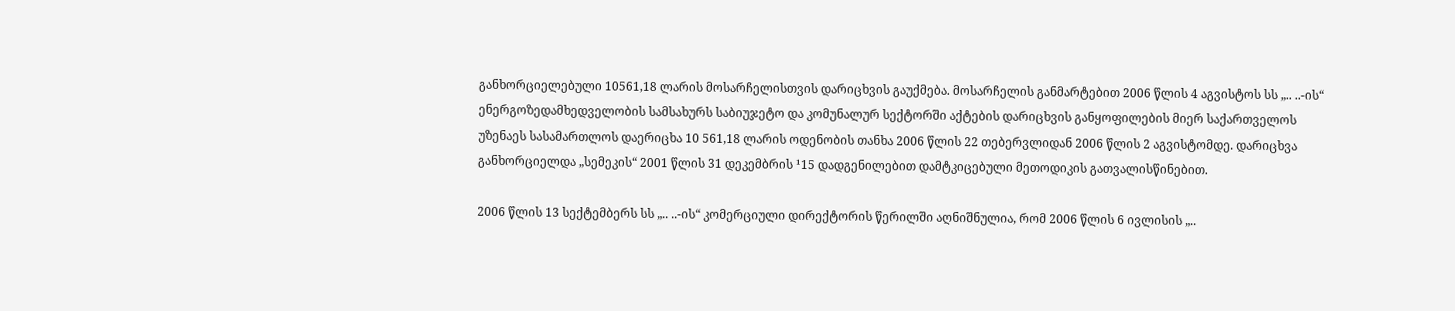განხორციელებული 10561,18 ლარის მოსარჩელისთვის დარიცხვის გაუქმება. მოსარჩელის განმარტებით 2006 წლის 4 აგვისტოს სს „.. ..-ის“ ენერგოზედამხედველობის სამსახურს საბიუჯეტო და კომუნალურ სექტორში აქტების დარიცხვის განყოფილების მიერ საქართველოს უზენაეს სასამართლოს დაერიცხა 10 561,18 ლარის ოდენობის თანხა 2006 წლის 22 თებერვლიდან 2006 წლის 2 აგვისტომდე. დარიცხვა განხორციელდა „სემეკის“ 2001 წლის 31 დეკემბრის ¹15 დადგენილებით დამტკიცებული მეთოდიკის გათვალისწინებით.

2006 წლის 13 სექტემბერს სს „.. ..-ის“ კომერციული დირექტორის წერილში აღნიშნულია, რომ 2006 წლის 6 ივლისის „..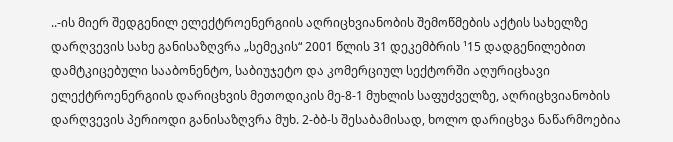..-ის მიერ შედგენილ ელექტროენერგიის აღრიცხვიანობის შემოწმების აქტის სახელზე დარღვევის სახე განისაზღვრა „სემეკის“ 2001 წლის 31 დეკემბრის ¹15 დადგენილებით დამტკიცებული სააბონენტო, საბიუჯეტო და კომერციულ სექტორში აღურიცხავი ელექტროენერგიის დარიცხვის მეთოდიკის მე-8-1 მუხლის საფუძველზე, აღრიცხვიანობის დარღვევის პერიოდი განისაზღვრა მუხ. 2-ბბ-ს შესაბამისად, ხოლო დარიცხვა ნაწარმოებია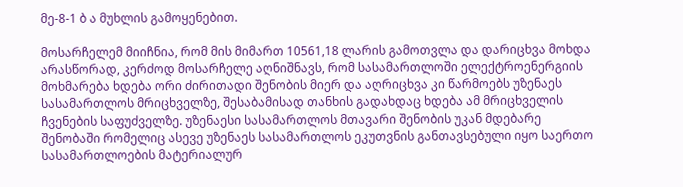მე-8-1 ბ ა მუხლის გამოყენებით.

მოსარჩელემ მიიჩნია, რომ მის მიმართ 10561,18 ლარის გამოთვლა და დარიცხვა მოხდა არასწორად, კერძოდ მოსარჩელე აღნიშნავს, რომ სასამართლოში ელექტროენერგიის მოხმარება ხდება ორი ძირითადი შენობის მიერ და აღრიცხვა კი წარმოებს უზენაეს სასამართლოს მრიცხველზე, შესაბამისად თანხის გადახდაც ხდება ამ მრიცხველის ჩვენების საფუძველზე. უზენაესი სასამართლოს მთავარი შენობის უკან მდებარე შენობაში რომელიც ასევე უზენაეს სასამართლოს ეკუთვნის განთავსებული იყო საერთო სასამართლოების მატერიალურ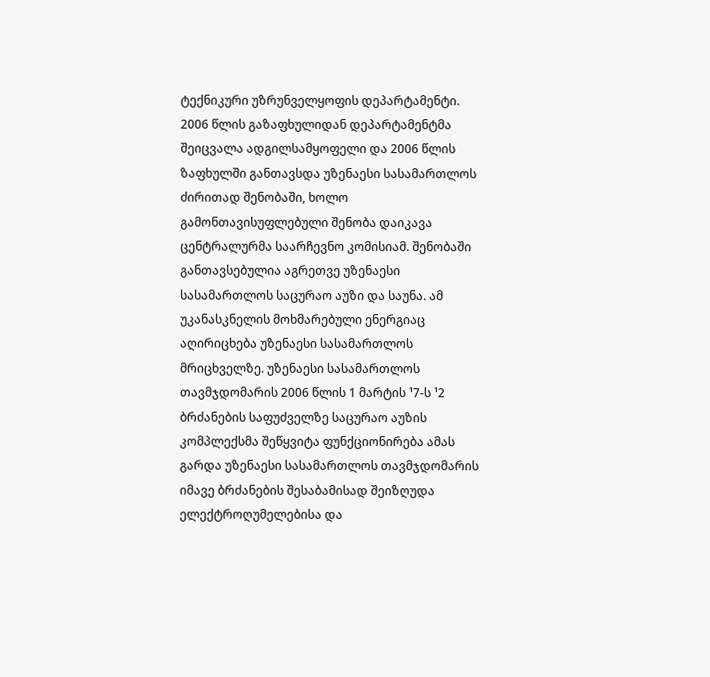ტექნიკური უზრუნველყოფის დეპარტამენტი. 2006 წლის გაზაფხულიდან დეპარტამენტმა შეიცვალა ადგილსამყოფელი და 2006 წლის ზაფხულში განთავსდა უზენაესი სასამართლოს ძირითად შენობაში, ხოლო გამონთავისუფლებული შენობა დაიკავა ცენტრალურმა საარჩევნო კომისიამ. შენობაში განთავსებულია აგრეთვე უზენაესი სასამართლოს საცურაო აუზი და საუნა. ამ უკანასკნელის მოხმარებული ენერგიაც აღირიცხება უზენაესი სასამართლოს მრიცხველზე. უზენაესი სასამართლოს თავმჯდომარის 2006 წლის 1 მარტის ¹7-ს ¹2 ბრძანების საფუძველზე საცურაო აუზის კომპლექსმა შეწყვიტა ფუნქციონირება ამას გარდა უზენაესი სასამართლოს თავმჯდომარის იმავე ბრძანების შესაბამისად შეიზღუდა ელექტროღუმელებისა და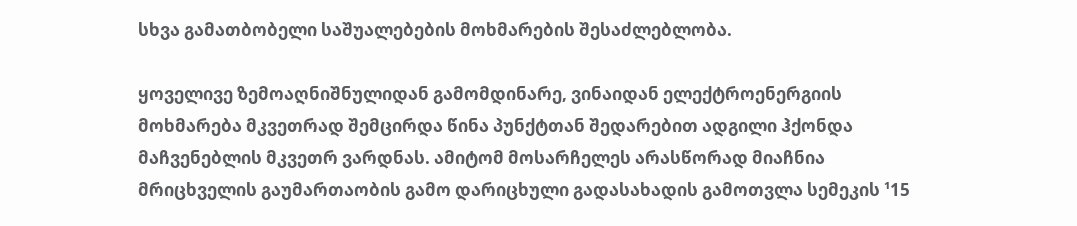სხვა გამათბობელი საშუალებების მოხმარების შესაძლებლობა.

ყოველივე ზემოაღნიშნულიდან გამომდინარე, ვინაიდან ელექტროენერგიის მოხმარება მკვეთრად შემცირდა წინა პუნქტთან შედარებით ადგილი ჰქონდა მაჩვენებლის მკვეთრ ვარდნას. ამიტომ მოსარჩელეს არასწორად მიაჩნია მრიცხველის გაუმართაობის გამო დარიცხული გადასახადის გამოთვლა სემეკის ¹15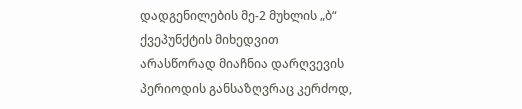დადგენილების მე-2 მუხლის „ბ“ ქვეპუნქტის მიხედვით არასწორად მიაჩნია დარღვევის პერიოდის განსაზღვრაც კერძოდ,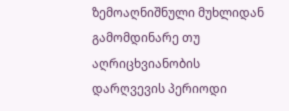ზემოაღნიშნული მუხლიდან გამომდინარე თუ აღრიცხვიანობის დარღვევის პერიოდი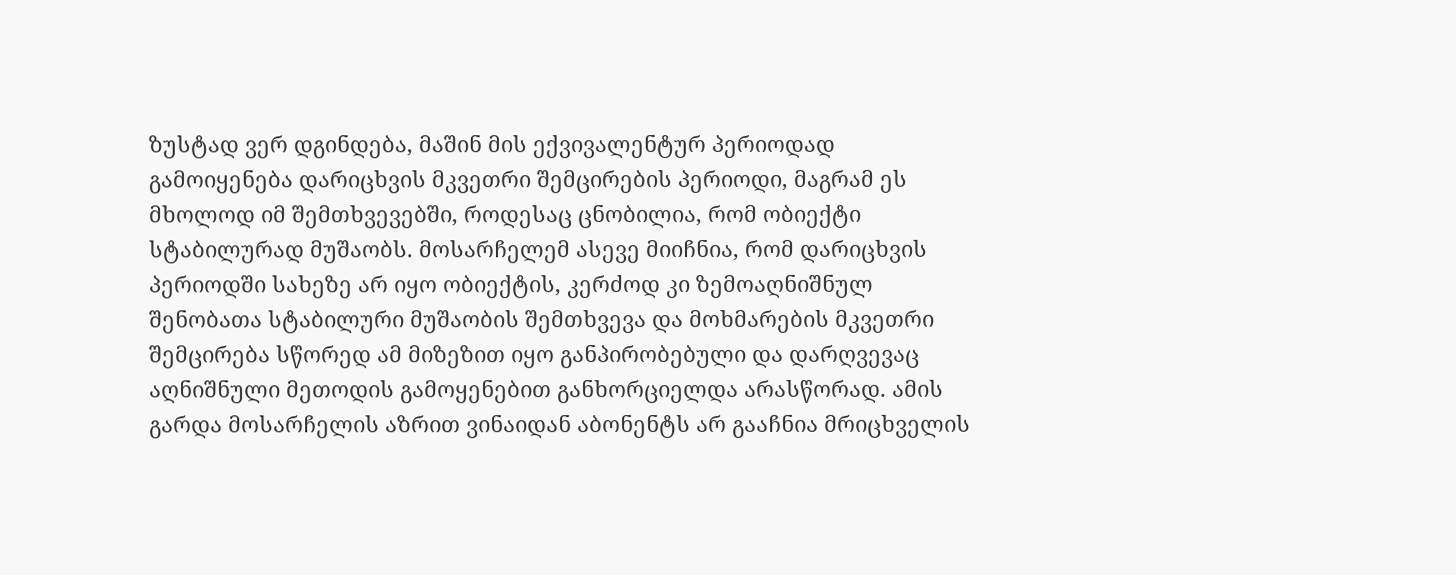ზუსტად ვერ დგინდება, მაშინ მის ექვივალენტურ პერიოდად გამოიყენება დარიცხვის მკვეთრი შემცირების პერიოდი, მაგრამ ეს მხოლოდ იმ შემთხვევებში, როდესაც ცნობილია, რომ ობიექტი სტაბილურად მუშაობს. მოსარჩელემ ასევე მიიჩნია, რომ დარიცხვის პერიოდში სახეზე არ იყო ობიექტის, კერძოდ კი ზემოაღნიშნულ შენობათა სტაბილური მუშაობის შემთხვევა და მოხმარების მკვეთრი შემცირება სწორედ ამ მიზეზით იყო განპირობებული და დარღვევაც აღნიშნული მეთოდის გამოყენებით განხორციელდა არასწორად. ამის გარდა მოსარჩელის აზრით ვინაიდან აბონენტს არ გააჩნია მრიცხველის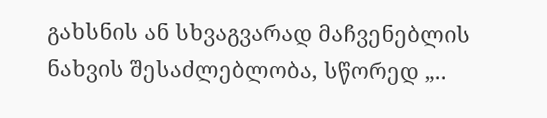გახსნის ან სხვაგვარად მაჩვენებლის ნახვის შესაძლებლობა, სწორედ „..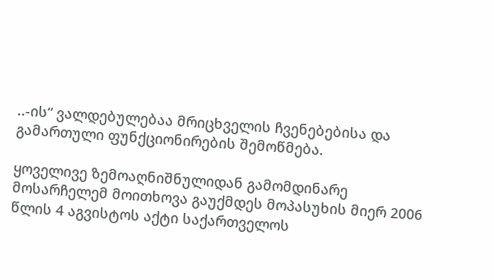..-ის“ ვალდებულებაა მრიცხველის ჩვენებებისა და გამართული ფუნქციონირების შემოწმება.

ყოველივე ზემოაღნიშნულიდან გამომდინარე მოსარჩელემ მოითხოვა გაუქმდეს მოპასუხის მიერ 2006 წლის 4 აგვისტოს აქტი საქართველოს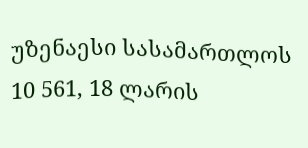უზენაესი სასამართლოს 10 561, 18 ლარის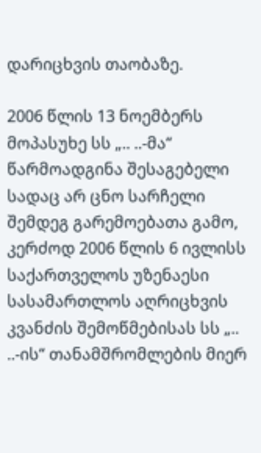დარიცხვის თაობაზე.

2006 წლის 13 ნოემბერს მოპასუხე სს „.. ..-მა“ წარმოადგინა შესაგებელი სადაც არ ცნო სარჩელი შემდეგ გარემოებათა გამო, კერძოდ 2006 წლის 6 ივლისს საქართველოს უზენაესი სასამართლოს აღრიცხვის კვანძის შემოწმებისას სს „.. ..-ის“ თანამშრომლების მიერ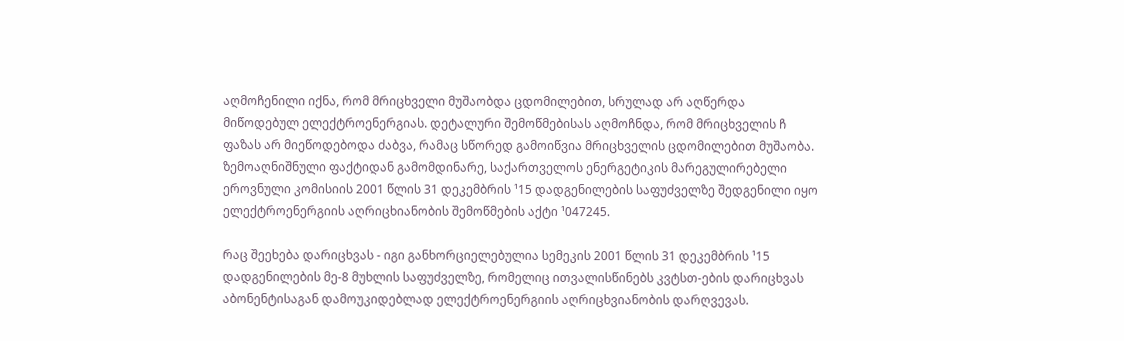აღმოჩენილი იქნა, რომ მრიცხველი მუშაობდა ცდომილებით, სრულად არ აღწერდა მიწოდებულ ელექტროენერგიას. დეტალური შემოწმებისას აღმოჩნდა, რომ მრიცხველის ჩ ფაზას არ მიეწოდებოდა ძაბვა, რამაც სწორედ გამოიწვია მრიცხველის ცდომილებით მუშაობა. ზემოაღნიშნული ფაქტიდან გამომდინარე, საქართველოს ენერგეტიკის მარეგულირებელი ეროვნული კომისიის 2001 წლის 31 დეკემბრის ¹15 დადგენილების საფუძველზე შედგენილი იყო ელექტროენერგიის აღრიცხიანობის შემოწმების აქტი ¹047245.

რაც შეეხება დარიცხვას - იგი განხორციელებულია სემეკის 2001 წლის 31 დეკემბრის ¹15 დადგენილების მე-8 მუხლის საფუძველზე, რომელიც ითვალისწინებს კვტსთ-ების დარიცხვას აბონენტისაგან დამოუკიდებლად ელექტროენერგიის აღრიცხვიანობის დარღვევას.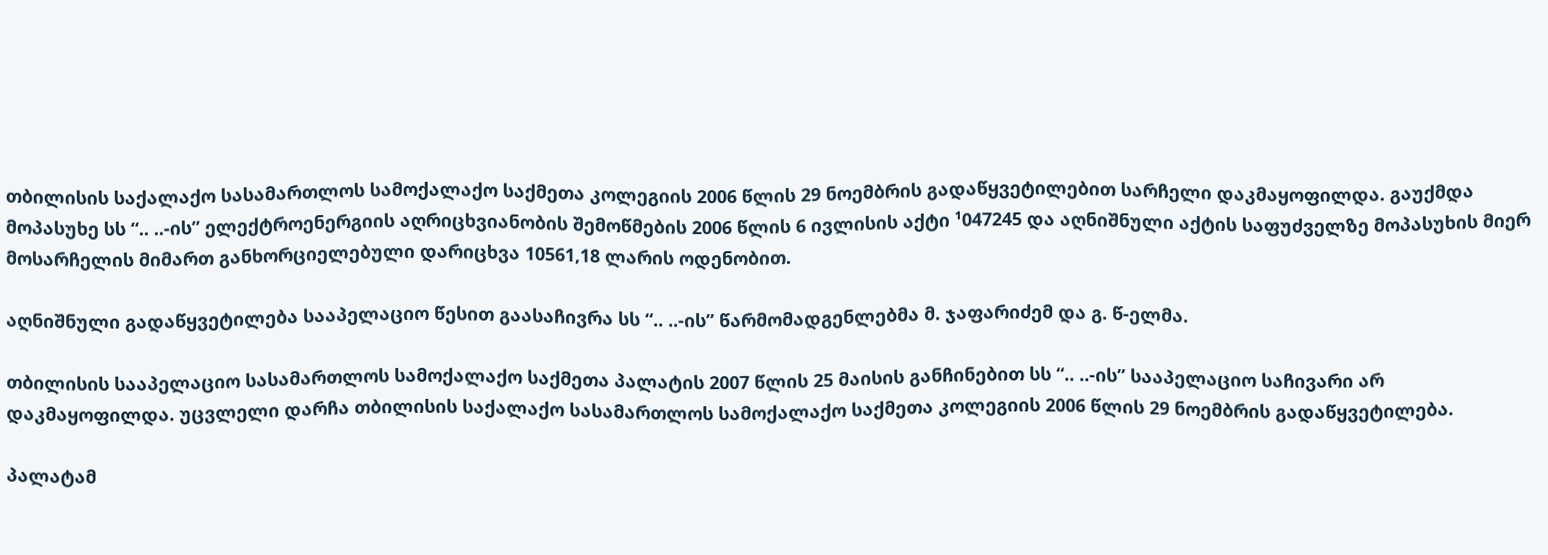თბილისის საქალაქო სასამართლოს სამოქალაქო საქმეთა კოლეგიის 2006 წლის 29 ნოემბრის გადაწყვეტილებით სარჩელი დაკმაყოფილდა. გაუქმდა მოპასუხე სს “.. ..-ის” ელექტროენერგიის აღრიცხვიანობის შემოწმების 2006 წლის 6 ივლისის აქტი ¹047245 და აღნიშნული აქტის საფუძველზე მოპასუხის მიერ მოსარჩელის მიმართ განხორციელებული დარიცხვა 10561,18 ლარის ოდენობით.

აღნიშნული გადაწყვეტილება სააპელაციო წესით გაასაჩივრა სს “.. ..-ის” წარმომადგენლებმა მ. ჯაფარიძემ და გ. წ-ელმა.

თბილისის სააპელაციო სასამართლოს სამოქალაქო საქმეთა პალატის 2007 წლის 25 მაისის განჩინებით სს “.. ..-ის” სააპელაციო საჩივარი არ დაკმაყოფილდა. უცვლელი დარჩა თბილისის საქალაქო სასამართლოს სამოქალაქო საქმეთა კოლეგიის 2006 წლის 29 ნოემბრის გადაწყვეტილება.

პალატამ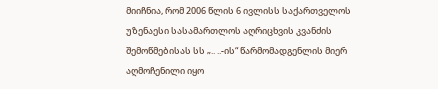მიიჩნია, რომ 2006 წლის 6 ივლისს საქართველოს უზენაესი სასამართლოს აღრიცხვის კვანძის შემოწმებისას სს „.. ..-ის“ წარმომადგენლის მიერ აღმოჩენილი იყო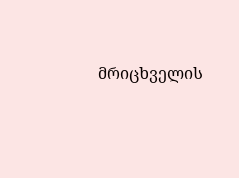მრიცხველის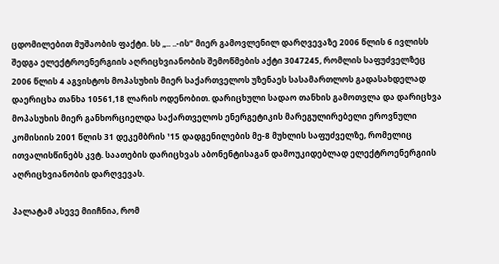ცდომილებით მუშაობის ფაქტი. სს „.. ..-ის“ მიერ გამოვლენილ დარღვევაზე 2006 წლის 6 ივლისს შედგა ელექტროენერგიის აღრიცხვიანობის შემოწმების აქტი 3047245, რომლის საფუძველზეც 2006 წლის 4 აგვისტოს მოპასუხის მიერ საქართველოს უზენაეს სასამართლოს გადასახდელად დაერიცხა თანხა 10561,18 ლარის ოდენობით. დარიცხული სადაო თანხის გამოთვლა და დარიცხვა მოპასუხის მიერ განხორციელდა საქართველოს ენერგეტიკის მარეგულირებელი ეროვნული კომისიის 2001 წლის 31 დეკემბრის ¹15 დადგენილების მე-8 მუხლის საფუძველზე, რომელიც ითვალისწინებს კვტ. საათების დარიცხვას აბონენტისაგან დამოუკიდებლად ელექტროენერგიის აღრიცხვიანობის დარღვევას.

პალატამ ასევე მიიჩნია, რომ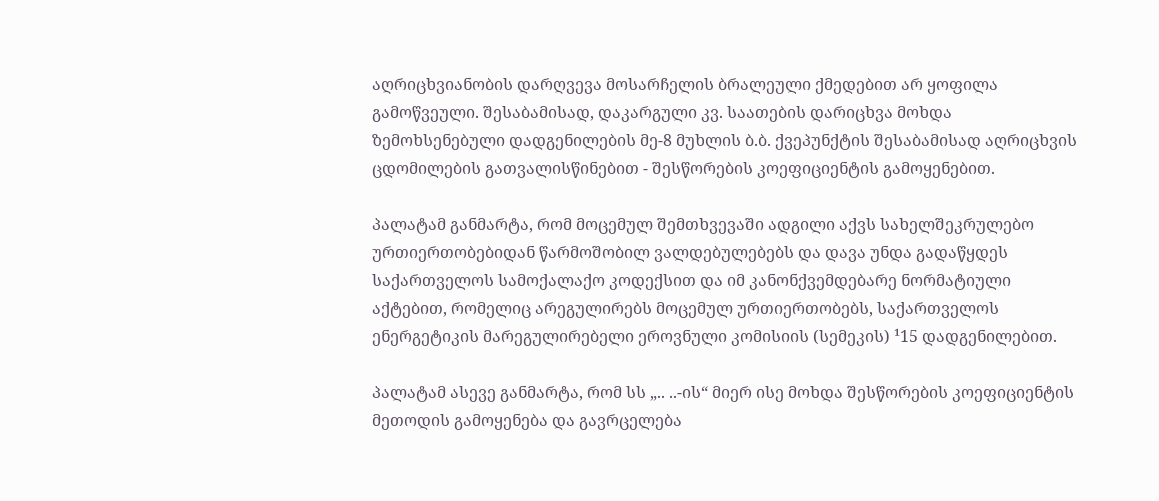აღრიცხვიანობის დარღვევა მოსარჩელის ბრალეული ქმედებით არ ყოფილა გამოწვეული. შესაბამისად, დაკარგული კვ. საათების დარიცხვა მოხდა ზემოხსენებული დადგენილების მე-8 მუხლის ბ.ბ. ქვეპუნქტის შესაბამისად აღრიცხვის ცდომილების გათვალისწინებით - შესწორების კოეფიციენტის გამოყენებით.

პალატამ განმარტა, რომ მოცემულ შემთხვევაში ადგილი აქვს სახელშეკრულებო ურთიერთობებიდან წარმოშობილ ვალდებულებებს და დავა უნდა გადაწყდეს საქართველოს სამოქალაქო კოდექსით და იმ კანონქვემდებარე ნორმატიული აქტებით, რომელიც არეგულირებს მოცემულ ურთიერთობებს, საქართველოს ენერგეტიკის მარეგულირებელი ეროვნული კომისიის (სემეკის) ¹15 დადგენილებით.

პალატამ ასევე განმარტა, რომ სს „.. ..-ის“ მიერ ისე მოხდა შესწორების კოეფიციენტის მეთოდის გამოყენება და გავრცელება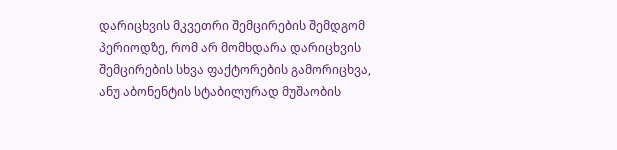დარიცხვის მკვეთრი შემცირების შემდგომ პერიოდზე, რომ არ მომხდარა დარიცხვის შემცირების სხვა ფაქტორების გამორიცხვა, ანუ აბონენტის სტაბილურად მუშაობის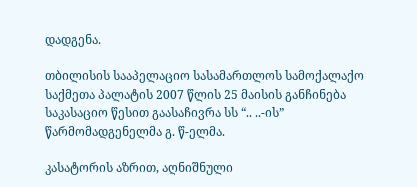დადგენა.

თბილისის სააპელაციო სასამართლოს სამოქალაქო საქმეთა პალატის 2007 წლის 25 მაისის განჩინება საკასაციო წესით გაასაჩივრა სს “.. ..-ის” წარმომადგენელმა გ. წ-ელმა.

კასატორის აზრით, აღნიშნული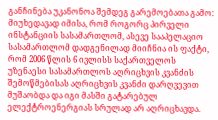განჩინება უკანონოა შემდეგ გარემოებათა გამო: მიუხედავად იმისა, რომ როგორც პირველი ინსტანციის სასამართლომ, ასევე სააპელაციო სასამართლომ დადგენილად მიიჩნია ის ფაქტი, რომ 2006 წლის 6 ივლისს საქართველოს უზენაესი სასამართლოს აღრიცხვის კვანძის შემოწმებისას აღრიცხვის კვანძი დარღვევით მუშაობდა და იგი მასში გატარებულ ელექტროენერგიას სრულად არ აღრიცხავდა.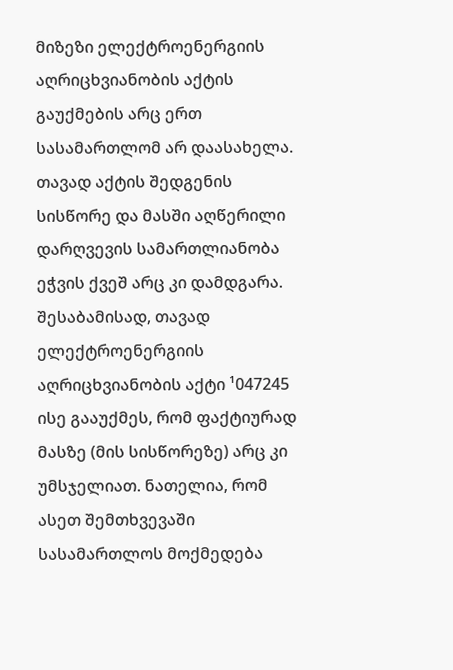მიზეზი ელექტროენერგიის აღრიცხვიანობის აქტის გაუქმების არც ერთ სასამართლომ არ დაასახელა. თავად აქტის შედგენის სისწორე და მასში აღწერილი დარღვევის სამართლიანობა ეჭვის ქვეშ არც კი დამდგარა. შესაბამისად, თავად ელექტროენერგიის აღრიცხვიანობის აქტი ¹047245 ისე გააუქმეს, რომ ფაქტიურად მასზე (მის სისწორეზე) არც კი უმსჯელიათ. ნათელია, რომ ასეთ შემთხვევაში სასამართლოს მოქმედება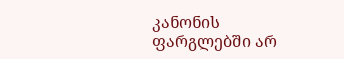კანონის ფარგლებში არ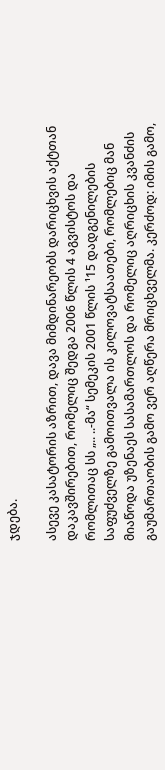ჯდება.

ასევე კასატორის აზრით, დავა მიმდინარეობს დარიცხვის აქტთან დაკავშირებით, რომელიც შედგა 2006 წლის 4 აგვისტოს და რომლითაც სს „.. ..-მა“ სემეკის 2001 წლის ¹15 დადგენილების საფუძველზე გამოითვალა ის კილოვატსაათები, რომლებიც მან მიაწოდა უზენაეს სასამართლოს და რომელიც აღრიცხის კვანძის გაუმართაობის გამო ვერ აღწერა მრიცხველმა. კერძოდ: იმის გამო,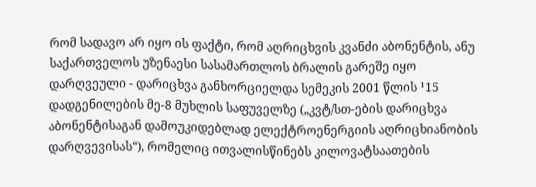რომ სადავო არ იყო ის ფაქტი, რომ აღრიცხვის კვანძი აბონენტის, ანუ საქართველოს უზენაესი სასამართლოს ბრალის გარეშე იყო დარღვეული - დარიცხვა განხორციელდა სემეკის 2001 წლის ¹15 დადგენილების მე-8 მუხლის საფუველზე („კვტ/სთ-ების დარიცხვა აბონენტისაგან დამოუკიდებლად ელექტროენერგიის აღრიცხიანობის დარღვევისას“), რომელიც ითვალისწინებს კილოვატსაათების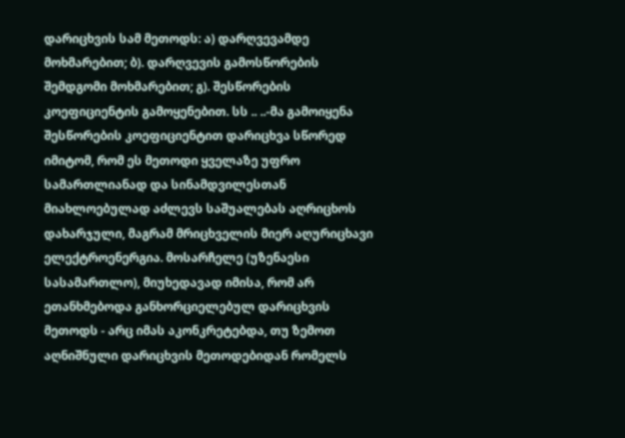დარიცხვის სამ მეთოდს: ა) დარღვევამდე მოხმარებით; ბ). დარღვევის გამოსწორების შემდგომი მოხმარებით; გ). შესწორების კოეფიციენტის გამოყენებით. სს .. ..-მა გამოიყენა შესწორების კოეფიციენტით დარიცხვა სწორედ იმიტომ, რომ ეს მეთოდი ყველაზე უფრო სამართლიანად და სინამდვილესთან მიახლოებულად აძლევს საშუალებას აღრიცხოს დახარჯული, მაგრამ მრიცხველის მიერ აღურიცხავი ელექტროენერგია. მოსარჩელე (უზენაესი სასამართლო), მიუხედავად იმისა, რომ არ ეთანხმებოდა განხორციელებულ დარიცხვის მეთოდს - არც იმას აკონკრეტებდა, თუ ზემოთ აღნიშნული დარიცხვის მეთოდებიდან რომელს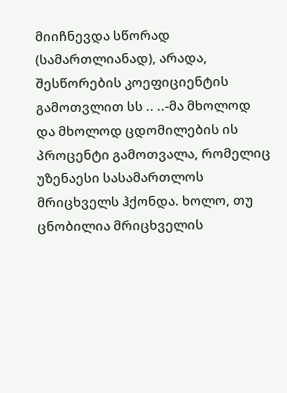მიიჩნევდა სწორად (სამართლიანად), არადა, შესწორების კოეფიციენტის გამოთვლით სს .. ..-მა მხოლოდ და მხოლოდ ცდომილების ის პროცენტი გამოთვალა, რომელიც უზენაესი სასამართლოს მრიცხველს ჰქონდა. ხოლო, თუ ცნობილია მრიცხველის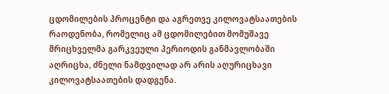ცდომილების პროცენტი და აგრეთვე კილოვატსაათების რაოდენობა, რომელიც ამ ცდომილებით მომუშავე მრიცხველმა გარკვეული პერიოდის განმავლობაში აღრიცხა, ძნელი ნამდვილად არ არის აღურიცხავი კილოვატსაათების დადგენა.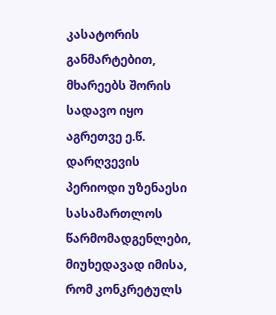კასატორის განმარტებით, მხარეებს შორის სადავო იყო აგრეთვე ე.წ. დარღვევის პერიოდი უზენაესი სასამართლოს წარმომადგენლები, მიუხედავად იმისა, რომ კონკრეტულს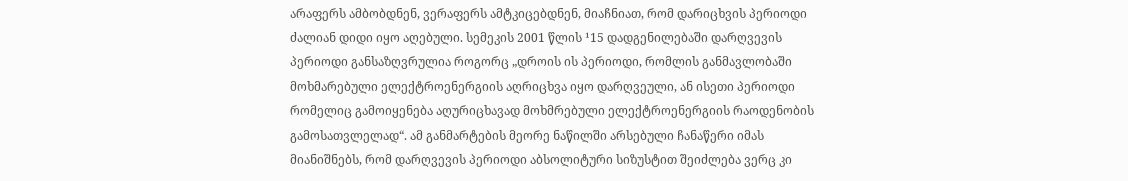არაფერს ამბობდნენ, ვერაფერს ამტკიცებდნენ, მიაჩნიათ, რომ დარიცხვის პერიოდი ძალიან დიდი იყო აღებული. სემეკის 2001 წლის ¹15 დადგენილებაში დარღვევის პერიოდი განსაზღვრულია როგორც „დროის ის პერიოდი, რომლის განმავლობაში მოხმარებული ელექტროენერგიის აღრიცხვა იყო დარღვეული, ან ისეთი პერიოდი რომელიც გამოიყენება აღურიცხავად მოხმრებული ელექტროენერგიის რაოდენობის გამოსათვლელად“. ამ განმარტების მეორე ნაწილში არსებული ჩანაწერი იმას მიანიშნებს, რომ დარღვევის პერიოდი აბსოლიტური სიზუსტით შეიძლება ვერც კი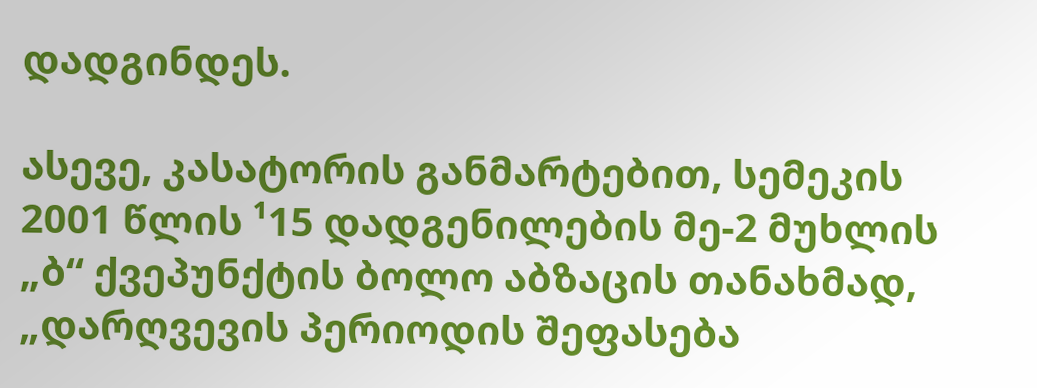დადგინდეს.

ასევე, კასატორის განმარტებით, სემეკის 2001 წლის ¹15 დადგენილების მე-2 მუხლის „ბ“ ქვეპუნქტის ბოლო აბზაცის თანახმად, „დარღვევის პერიოდის შეფასება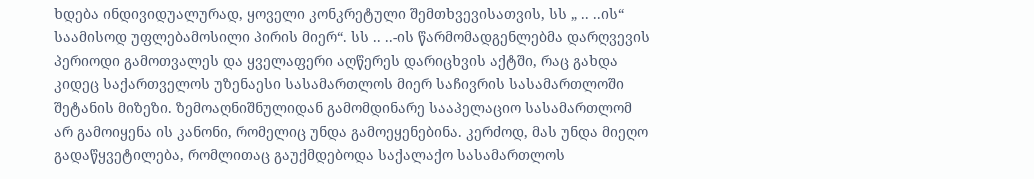ხდება ინდივიდუალურად, ყოველი კონკრეტული შემთხვევისათვის, სს „ .. ..ის“ საამისოდ უფლებამოსილი პირის მიერ“. სს .. ..-ის წარმომადგენლებმა დარღვევის პერიოდი გამოთვალეს და ყველაფერი აღწერეს დარიცხვის აქტში, რაც გახდა კიდეც საქართველოს უზენაესი სასამართლოს მიერ საჩივრის სასამართლოში შეტანის მიზეზი. ზემოაღნიშნულიდან გამომდინარე სააპელაციო სასამართლომ არ გამოიყენა ის კანონი, რომელიც უნდა გამოეყენებინა. კერძოდ, მას უნდა მიეღო გადაწყვეტილება, რომლითაც გაუქმდებოდა საქალაქო სასამართლოს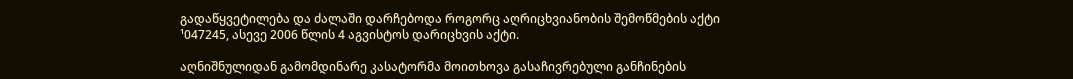გადაწყვეტილება და ძალაში დარჩებოდა როგორც აღრიცხვიანობის შემოწმების აქტი ¹047245, ასევე 2006 წლის 4 აგვისტოს დარიცხვის აქტი.

აღნიშნულიდან გამომდინარე კასატორმა მოითხოვა გასაჩივრებული განჩინების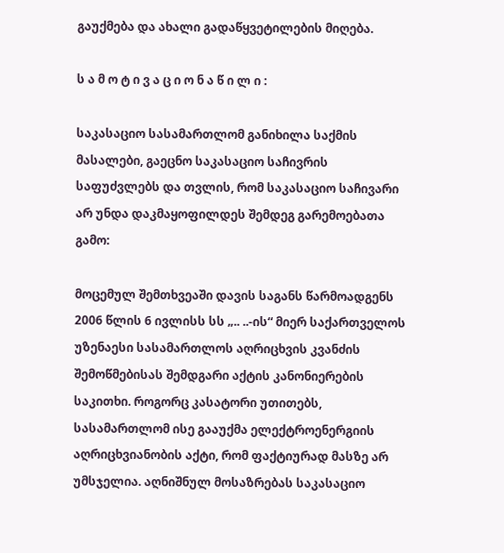გაუქმება და ახალი გადაწყვეტილების მიღება.

ს ა მ ო ტ ი ვ ა ც ი ო ნ ა წ ი ლ ი :

საკასაციო სასამართლომ განიხილა საქმის მასალები, გაეცნო საკასაციო საჩივრის საფუძვლებს და თვლის, რომ საკასაციო საჩივარი არ უნდა დაკმაყოფილდეს შემდეგ გარემოებათა გამო:

მოცემულ შემთხვეაში დავის საგანს წარმოადგენს 2006 წლის 6 ივლისს სს „.. ..-ის“ მიერ საქართველოს უზენაესი სასამართლოს აღრიცხვის კვანძის შემოწმებისას შემდგარი აქტის კანონიერების საკითხი. როგორც კასატორი უთითებს, სასამართლომ ისე გააუქმა ელექტროენერგიის აღრიცხვიანობის აქტი, რომ ფაქტიურად მასზე არ უმსჯელია. აღნიშნულ მოსაზრებას საკასაციო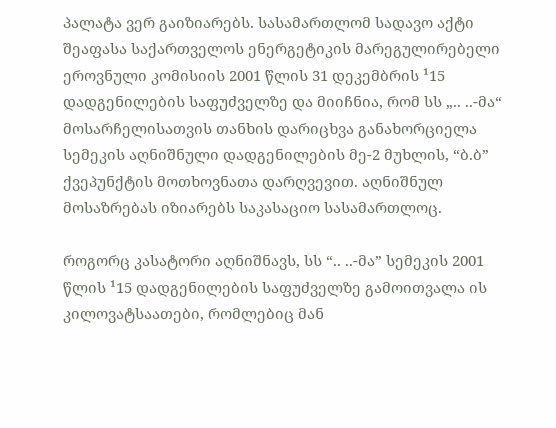პალატა ვერ გაიზიარებს. სასამართლომ სადავო აქტი შეაფასა საქართველოს ენერგეტიკის მარეგულირებელი ეროვნული კომისიის 2001 წლის 31 დეკემბრის ¹15 დადგენილების საფუძველზე და მიიჩნია, რომ სს „.. ..-მა“ მოსარჩელისათვის თანხის დარიცხვა განახორციელა სემეკის აღნიშნული დადგენილების მე-2 მუხლის, “ბ.ბ” ქვეპუნქტის მოთხოვნათა დარღვევით. აღნიშნულ მოსაზრებას იზიარებს საკასაციო სასამართლოც.

როგორც კასატორი აღნიშნავს, სს “.. ..-მა” სემეკის 2001 წლის ¹15 დადგენილების საფუძველზე გამოითვალა ის კილოვატსაათები, რომლებიც მან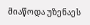მიაწოდა უზენაეს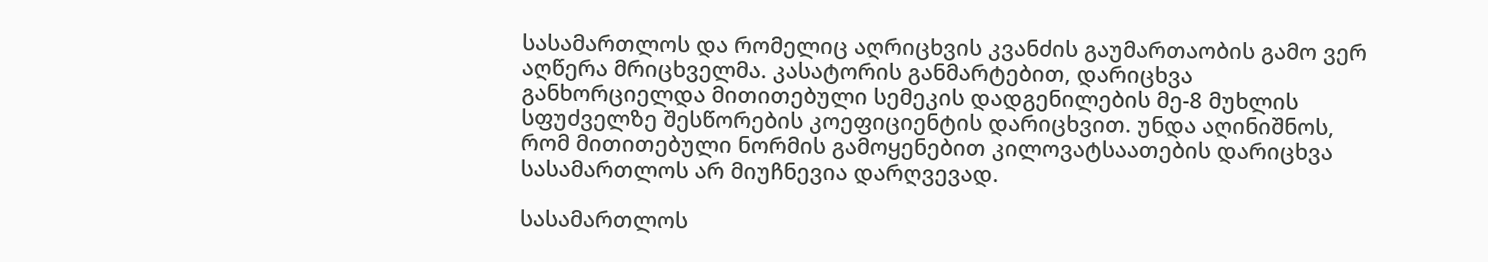სასამართლოს და რომელიც აღრიცხვის კვანძის გაუმართაობის გამო ვერ აღწერა მრიცხველმა. კასატორის განმარტებით, დარიცხვა განხორციელდა მითითებული სემეკის დადგენილების მე-8 მუხლის სფუძველზე შესწორების კოეფიციენტის დარიცხვით. უნდა აღინიშნოს, რომ მითითებული ნორმის გამოყენებით კილოვატსაათების დარიცხვა სასამართლოს არ მიუჩნევია დარღვევად.

სასამართლოს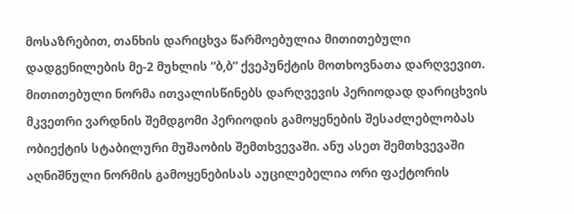მოსაზრებით, თანხის დარიცხვა წარმოებულია მითითებული დადგენილების მე-2 მუხლის “ბ,ბ” ქვეპუნქტის მოთხოვნათა დარღვევით. მითითებული ნორმა ითვალისწინებს დარღვევის პერიოდად დარიცხვის მკვეთრი ვარდნის შემდგომი პერიოდის გამოყენების შესაძლებლობას ობიექტის სტაბილური მუშაობის შემთხვევაში. ანუ ასეთ შემთხვევაში აღნიშნული ნორმის გამოყენებისას აუცილებელია ორი ფაქტორის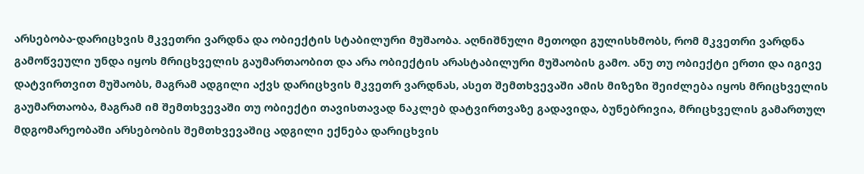არსებობა-დარიცხვის მკვეთრი ვარდნა და ობიექტის სტაბილური მუშაობა. აღნიშნული მეთოდი გულისხმობს, რომ მკვეთრი ვარდნა გამოწვეული უნდა იყოს მრიცხველის გაუმართაობით და არა ობიექტის არასტაბილური მუშაობის გამო. ანუ თუ ობიექტი ერთი და იგივე დატვირთვით მუშაობს, მაგრამ ადგილი აქვს დარიცხვის მკვეთრ ვარდნას, ასეთ შემთხვევაში ამის მიზეზი შეიძლება იყოს მრიცხველის გაუმართაობა, მაგრამ იმ შემთხვევაში თუ ობიექტი თავისთავად ნაკლებ დატვირთვაზე გადავიდა, ბუნებრივია, მრიცხველის გამართულ მდგომარეობაში არსებობის შემთხვევაშიც ადგილი ექნება დარიცხვის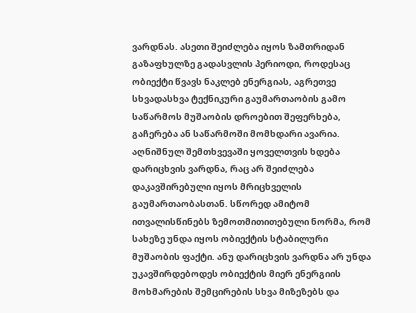ვარდნას. ასეთი შეიძლება იყოს ზამთრიდან გაზაფხულზე გადასვლის პერიოდი, როდესაც ობიექტი წვავს ნაკლებ ენერგიას, აგრეთვე სხვადასხვა ტექნიკური გაუმართაობის გამო საწარმოს მუშაობის დროებით შეფერხება, გაჩერება ან საწარმოში მომხდარი ავარია. აღნიშნულ შემთხვევაში ყოველთვის ხდება დარიცხვის ვარდნა, რაც არ შეიძლება დაკავშირებული იყოს მრიცხველის გაუმართაობასთან. სწორედ ამიტომ ითვალისწინებს ზემოთმითითებული ნორმა, რომ სახეზე უნდა იყოს ობიექტის სტაბილური მუშაობის ფაქტი. ანუ დარიცხვის ვარდნა არ უნდა უკავშირდებოდეს ობიექტის მიერ ენერგიის მოხმარების შემცირების სხვა მიზეზებს და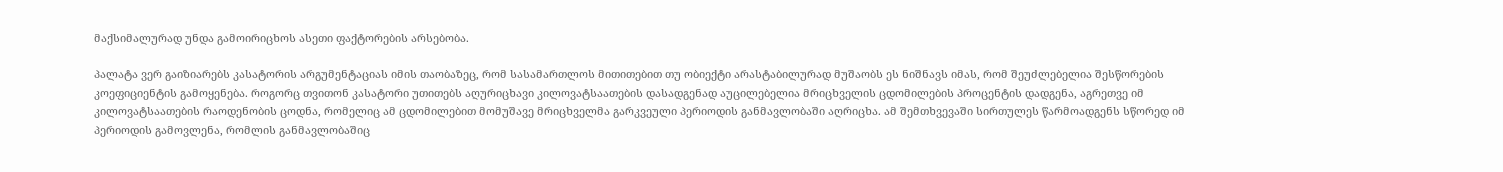მაქსიმალურად უნდა გამოირიცხოს ასეთი ფაქტორების არსებობა.

პალატა ვერ გაიზიარებს კასატორის არგუმენტაციას იმის თაობაზეც, რომ სასამართლოს მითითებით თუ ობიექტი არასტაბილურად მუშაობს ეს ნიშნავს იმას, რომ შეუძლებელია შესწორების კოეფიციენტის გამოყენება. როგორც თვითონ კასატორი უთითებს აღურიცხავი კილოვატსაათების დასადგენად აუცილებელია მრიცხველის ცდომილების პროცენტის დადგენა, აგრეთვე იმ კილოვატსაათების რაოდენობის ცოდნა, რომელიც ამ ცდომილებით მომუშავე მრიცხველმა გარკვეული პერიოდის განმავლობაში აღრიცხა. ამ შემთხვევაში სირთულეს წარმოადგენს სწორედ იმ პერიოდის გამოვლენა, რომლის განმავლობაშიც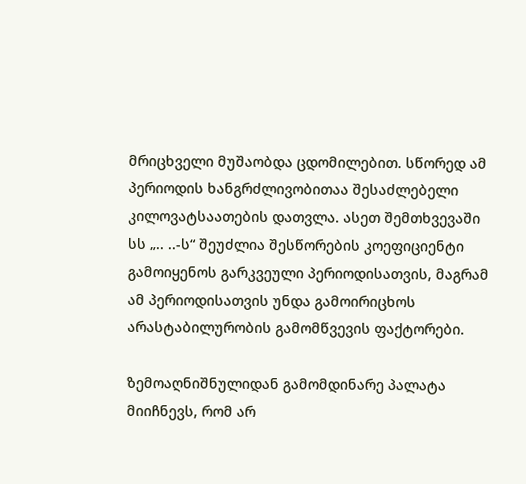მრიცხველი მუშაობდა ცდომილებით. სწორედ ამ პერიოდის ხანგრძლივობითაა შესაძლებელი კილოვატსაათების დათვლა. ასეთ შემთხვევაში სს „.. ..-ს“ შეუძლია შესწორების კოეფიციენტი გამოიყენოს გარკვეული პერიოდისათვის, მაგრამ ამ პერიოდისათვის უნდა გამოირიცხოს არასტაბილურობის გამომწვევის ფაქტორები.

ზემოაღნიშნულიდან გამომდინარე პალატა მიიჩნევს, რომ არ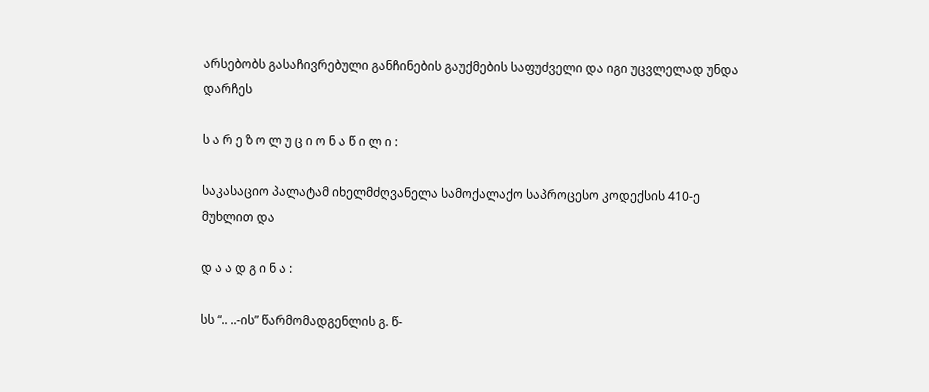არსებობს გასაჩივრებული განჩინების გაუქმების საფუძველი და იგი უცვლელად უნდა დარჩეს

ს ა რ ე ზ ო ლ უ ც ი ო ნ ა წ ი ლ ი :

საკასაციო პალატამ იხელმძღვანელა სამოქალაქო საპროცესო კოდექსის 410-ე მუხლით და

დ ა ა დ გ ი ნ ა :

სს “.. ..-ის” წარმომადგენლის გ. წ-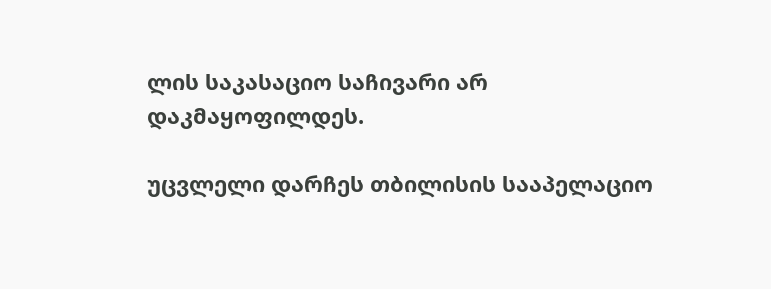ლის საკასაციო საჩივარი არ დაკმაყოფილდეს.

უცვლელი დარჩეს თბილისის სააპელაციო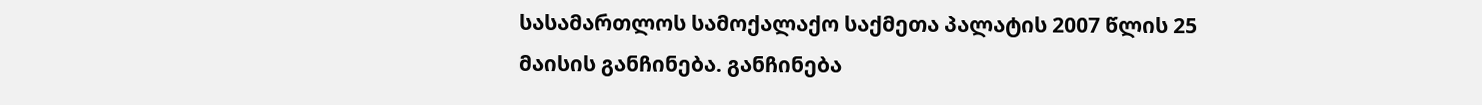სასამართლოს სამოქალაქო საქმეთა პალატის 2007 წლის 25 მაისის განჩინება. განჩინება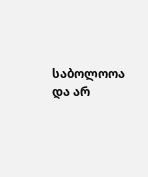საბოლოოა და არ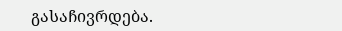გასაჩივრდება.